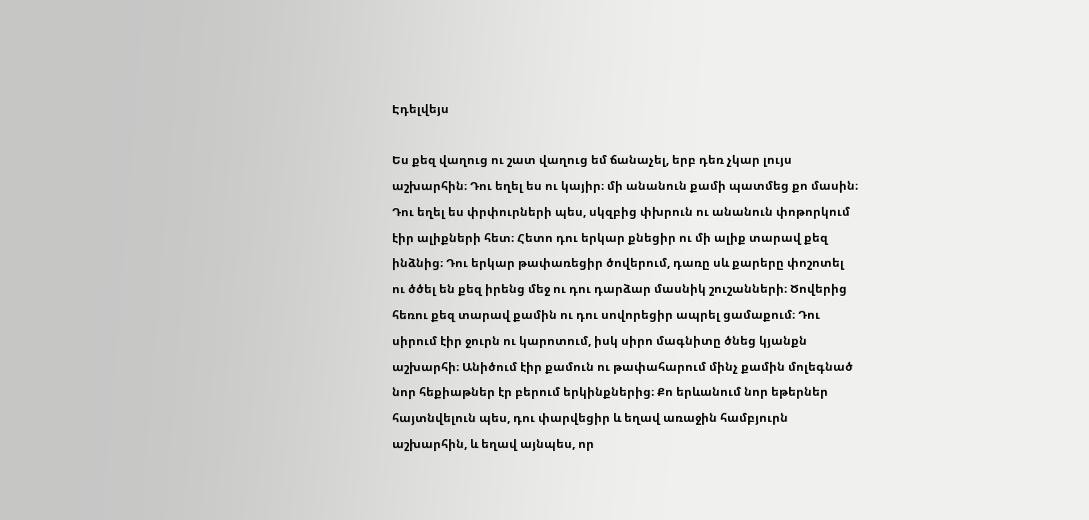Էդելվեյս

Ես քեզ վաղուց ու շատ վաղուց եմ ճանաչել, երբ դեռ չկար լույս աշխարհին։ Դու եղել ես ու կայիր։ մի անանուն քամի պատմեց քո մասին։ Դու եղել ես փրփուրների պես, սկզբից փխրուն ու անանուն փոթորկում էիր ալիքների հետ։ Հետո դու երկար քնեցիր ու մի ալիք տարավ քեզ ինձնից։ Դու երկար թափառեցիր ծովերում, դառը սև քարերը փոշոտել ու ծծել են քեզ իրենց մեջ ու դու դարձար մասնիկ շուշանների։ Ծովերից հեռու քեզ տարավ քամին ու դու սովորեցիր ապրել ցամաքում։ Դու սիրում էիր ջուրն ու կարոտում, իսկ սիրո մագնիտը ծնեց կյանքն աշխարհի։ Անիծում էիր քամուն ու թափահարում մինչ քամին մոլեգնած նոր հեքիաթներ էր բերում երկինքներից։ Քո երևանում նոր եթերներ հայտնվելուն պես, դու փարվեցիր և եղավ առաջին համբյուրն աշխարհին, և եղավ այնպես, որ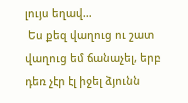լույս եղավ…
 Ես քեզ վաղուց ու շատ վաղուց եմ ճանաչել, երբ դեռ չէր էլ իջել ձյունն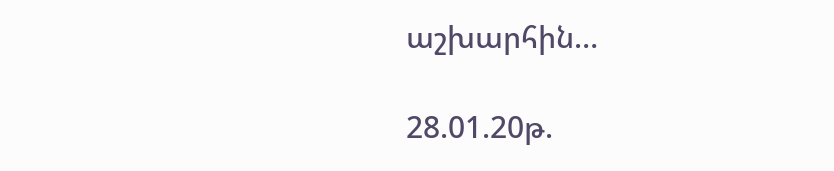աշխարհին…

28.01.20թ.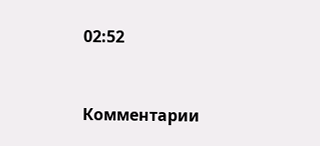02:52



Комментарии